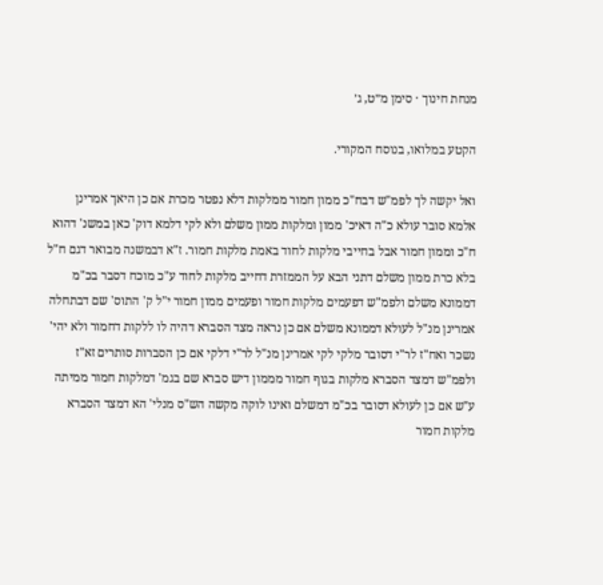מנחת חינוך · סימן מ״ט, ג׳

הקטע במלואו, בנוסח המקורי.

ואל יקשה לך לפמ"ש דבח"כ ממון חמור ממלקות דלא נפטר מכרת אם כן היאך אמרינן אלמא סובר עולא כ"ה דאיכ' ממון ומלקות ממון משלם ולא לקי דלמא דוק' כאן במשנ' דהוא ח"כ וממון חמור אבל בחייבי מלקות לחוד באמת מלקות חמור. ז"א דבמשנה מבואר דגם ח"ל בלא כרת ממון משלם דתני הבא על הממזרת דחייב מלקות לחוד ע"כ מוכח דסבר בכ"מ דממונא משלם ולפמ"ש דפעמים מלקות חמור ופעמים ממון חמור י"ל ק' התוס' שם דבתחלה אמרינן מנ"ל לעולא דממונא משלם אם כן נראה מצד הסברא דהיה לו ללקות דחמור ולא יהי' נשכר ואח"ז לר"י דסובר מלקי לקי אמרינן מנ"ל לר"י דלקי אם כן הסברות סותרים זא"ז ולפמ"ש דמצד הסברא מלקות בגוף חמור מממון דיש סברא שם בגמ' דמלקות חמור ממיתה ע"ש אם כן לעולא דסובר בכ"מ דמשלם ואינו לוקה מקשה הש"ס מנלי' הא דמצד הסברא מלקות חמור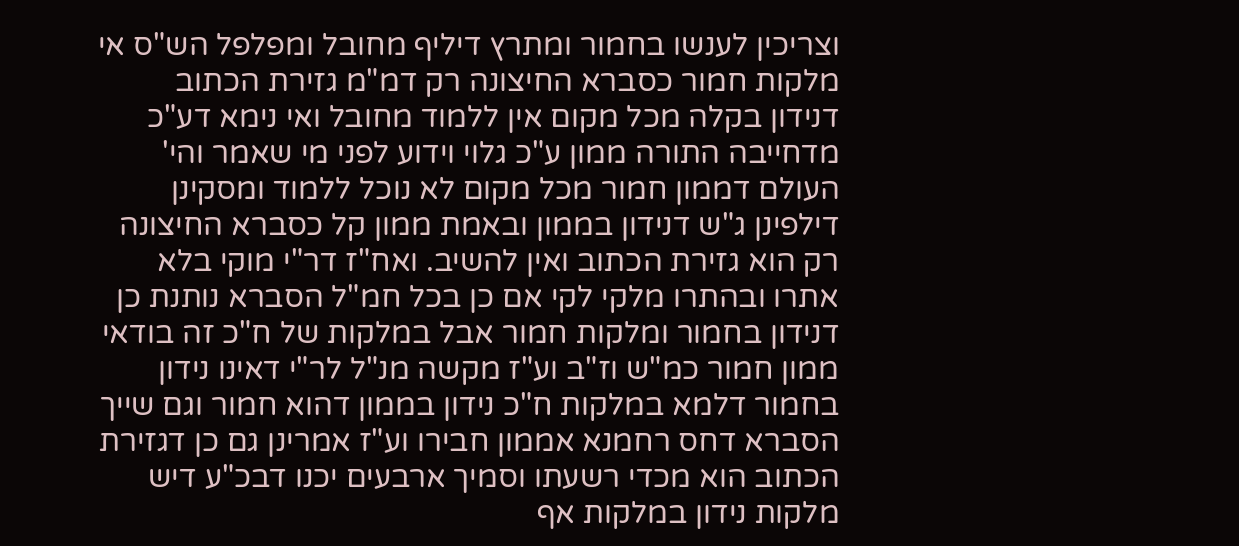וצריכין לענשו בחמור ומתרץ דיליף מחובל ומפלפל הש"ס אי מלקות חמור כסברא החיצונה רק דמ"מ גזירת הכתוב דנידון בקלה מכל מקום אין ללמוד מחובל ואי נימא דע"כ מדחייבה התורה ממון ע"כ גלוי וידוע לפני מי שאמר והי' העולם דממון חמור מכל מקום לא נוכל ללמוד ומסקינן דילפינן ג"ש דנידון בממון ובאמת ממון קל כסברא החיצונה רק הוא גזירת הכתוב ואין להשיב. ואח"ז דר"י מוקי בלא אתרו ובהתרו מלקי לקי אם כן בכל חמ"ל הסברא נותנת כן דנידון בחמור ומלקות חמור אבל במלקות של ח"כ זה בודאי ממון חמור כמ"ש וז"ב וע"ז מקשה מנ"ל לר"י דאינו נידון בחמור דלמא במלקות ח"כ נידון בממון דהוא חמור וגם שייך הסברא דחס רחמנא אממון חבירו וע"ז אמרינן גם כן דגזירת הכתוב הוא מכדי רשעתו וסמיך ארבעים יכנו דבכ"ע דיש מלקות נידון במלקות אף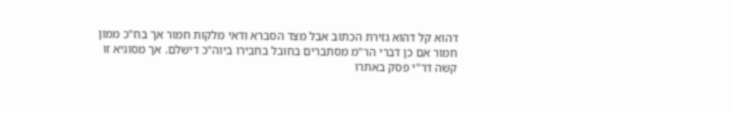דהוא קל דהוא גזירת הכתוב אבל מצד הסברא ודאי מלקות חמור אך בח"כ ממון חמור אם כן דברי הר"מ מסתברים בחובל בחבירו ביוה"כ דישלם. אך מסוגיא זו קשה דר"י פסק באתרו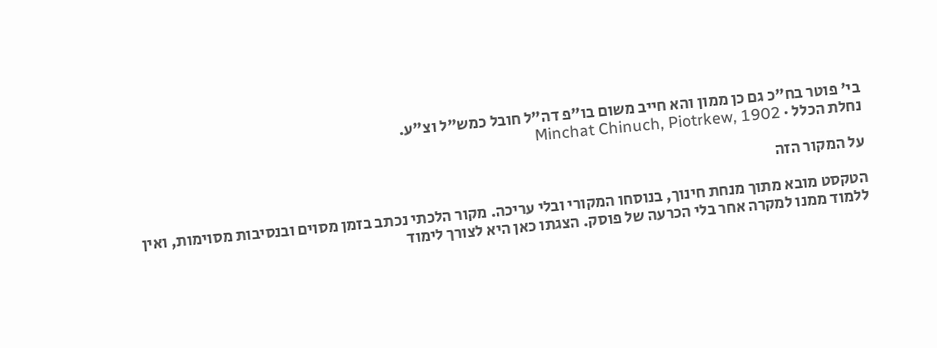בי' פוטר בח"כ גם כן ממון והא חייב משום בו"פ דה"ל חובל כמש"ל וצ"ע.
נחלת הכלל · Minchat Chinuch, Piotrkew, 1902

על המקור הזה

הטקסט מובא מתוך מנחת חינוך, בנוסחו המקורי ובלי עריכה. מקור הלכתי נכתב בזמן מסוים ובנסיבות מסוימות, ואין ללמוד ממנו למקרה אחר בלי הכרעה של פוסק. הצגתו כאן היא לצורך לימוד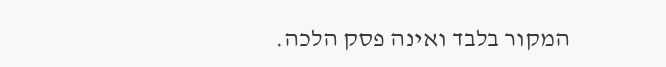המקור בלבד ואינה פסק הלכה.